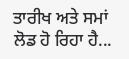ਤਾਰੀਖ ਅਤੇ ਸਮਾਂ ਲੋਡ ਹੋ ਰਿਹਾ ਹੈ...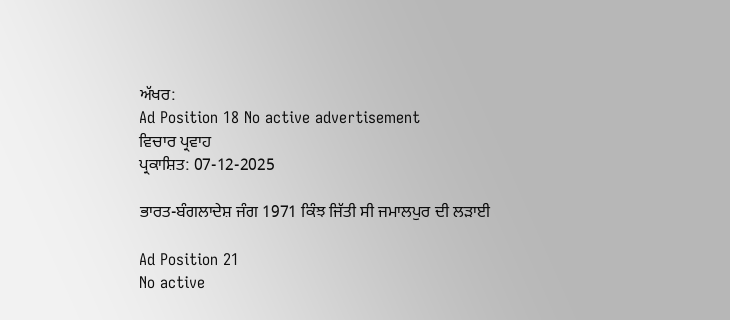ਅੱਖਰ:
Ad Position 18 No active advertisement
ਵਿਚਾਰ ਪ੍ਰਵਾਹ
ਪ੍ਰਕਾਸ਼ਿਤ: 07-12-2025

ਭਾਰਤ-ਬੰਗਲਾਦੇਸ਼ ਜੰਗ 1971 ਕਿੰਝ ਜਿੱਤੀ ਸੀ ਜਮਾਲਪੁਰ ਦੀ ਲੜਾਈ

Ad Position 21
No active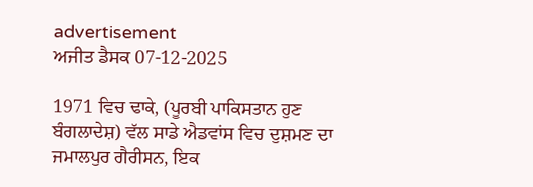advertisement
ਅਜੀਤ ਡੈਸਕ 07-12-2025

1971 ਵਿਚ ਢਾਕੇ, (ਪੂਰਬੀ ਪਾਕਿਸਤਾਨ ਹੁਣ ਬੰਗਲਾਦੇਸ਼) ਵੱਲ ਸਾਡੇ ਐਡਵਾਂਸ ਵਿਚ ਦੁਸ਼ਮਣ ਦਾ ਜਮਾਲਪੁਰ ਗੈਰੀਸਨ, ਇਕ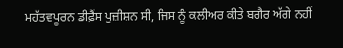ਮਹੱਤਵਪੂਰਨ ਡੀਫ਼ੈਂਸ ਪੁਜ਼ੀਸ਼ਨ ਸੀ, ਜਿਸ ਨੂੰ ਕਲੀਅਰ ਕੀਤੇ ਬਗੈਰ ਅੱਗੇ ਨਹੀਂ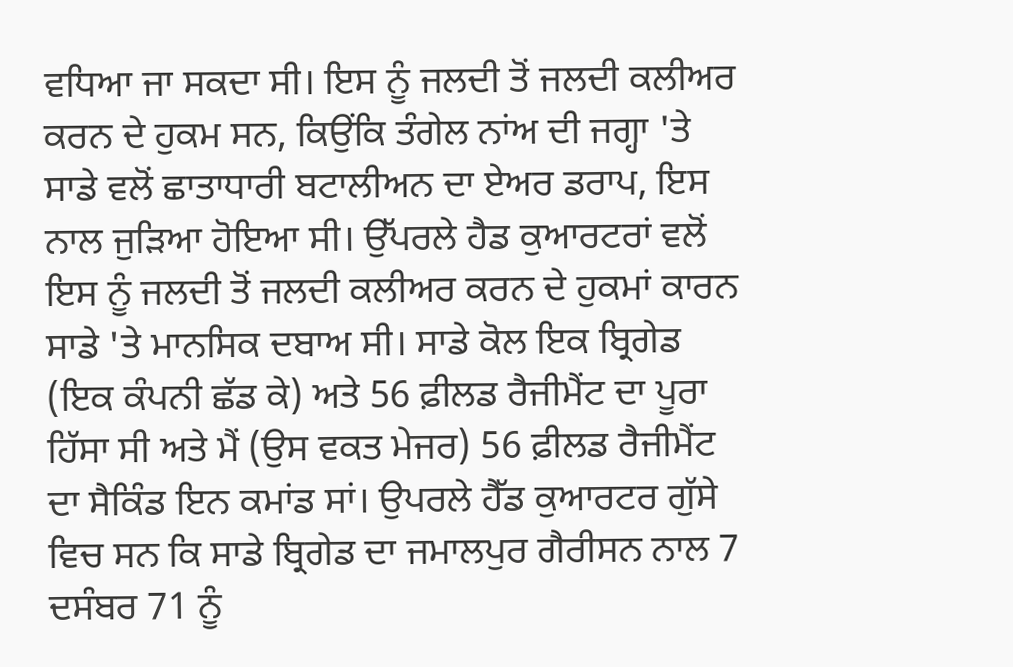ਵਧਿਆ ਜਾ ਸਕਦਾ ਸੀ। ਇਸ ਨੂੰ ਜਲਦੀ ਤੋਂ ਜਲਦੀ ਕਲੀਅਰ ਕਰਨ ਦੇ ਹੁਕਮ ਸਨ, ਕਿਉਂਕਿ ਤੰਗੇਲ ਨਾਂਅ ਦੀ ਜਗ੍ਹਾ 'ਤੇ ਸਾਡੇ ਵਲੋਂ ਛਾਤਾਧਾਰੀ ਬਟਾਲੀਅਨ ਦਾ ਏਅਰ ਡਰਾਪ, ਇਸ ਨਾਲ ਜੁੜਿਆ ਹੋਇਆ ਸੀ। ਉੱਪਰਲੇ ਹੈਡ ਕੁਆਰਟਰਾਂ ਵਲੋਂ ਇਸ ਨੂੰ ਜਲਦੀ ਤੋਂ ਜਲਦੀ ਕਲੀਅਰ ਕਰਨ ਦੇ ਹੁਕਮਾਂ ਕਾਰਨ ਸਾਡੇ 'ਤੇ ਮਾਨਸਿਕ ਦਬਾਅ ਸੀ। ਸਾਡੇ ਕੋਲ ਇਕ ਬ੍ਰਿਗੇਡ (ਇਕ ਕੰਪਨੀ ਛੱਡ ਕੇ) ਅਤੇ 56 ਫ਼ੀਲਡ ਰੈਜੀਮੈਂਟ ਦਾ ਪੂਰਾ ਹਿੱਸਾ ਸੀ ਅਤੇ ਮੈਂ (ਉਸ ਵਕਤ ਮੇਜਰ) 56 ਫ਼ੀਲਡ ਰੈਜੀਮੈਂਟ ਦਾ ਸੈਕਿੰਡ ਇਨ ਕਮਾਂਡ ਸਾਂ। ਉਪਰਲੇ ਹੈੱਡ ਕੁਆਰਟਰ ਗੁੱਸੇ ਵਿਚ ਸਨ ਕਿ ਸਾਡੇ ਬ੍ਰਿਗੇਡ ਦਾ ਜਮਾਲਪੁਰ ਗੈਰੀਸਨ ਨਾਲ 7 ਦਸੰਬਰ 71 ਨੂੰ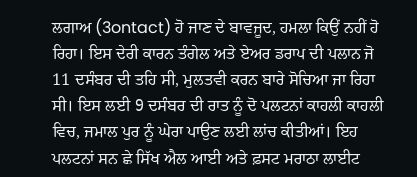ਲਗਾਅ (3ontact) ਹੋ ਜਾਣ ਦੇ ਬਾਵਜੂਦ, ਹਮਲਾ ਕਿਉਂ ਨਹੀਂ ਹੋ ਰਿਹਾ। ਇਸ ਦੇਰੀ ਕਾਰਨ ਤੰਗੇਲ ਅਤੇ ਏਅਰ ਡਰਾਪ ਦੀ ਪਲਾਨ ਜੋ 11 ਦਸੰਬਰ ਦੀ ਤਹਿ ਸੀ, ਮੁਲਤਵੀ ਕਰਨ ਬਾਰੇ ਸੋਚਿਆ ਜਾ ਰਿਹਾ ਸੀ। ਇਸ ਲਈ 9 ਦਸੰਬਰ ਦੀ ਰਾਤ ਨੂੰ ਦੋ ਪਲਟਨਾਂ ਕਾਹਲੀ ਕਾਹਲੀ ਵਿਚ, ਜਮਾਲ ਪੁਰ ਨੂੰ ਘੇਰਾ ਪਾਉਣ ਲਈ ਲਾਂਚ ਕੀਤੀਆਂ। ਇਹ ਪਲਟਨਾਂ ਸਨ ਛੇ ਸਿੱਖ ਐਲ ਆਈ ਅਤੇ ਫ਼ਸਟ ਮਰਾਠਾ ਲਾਈਟ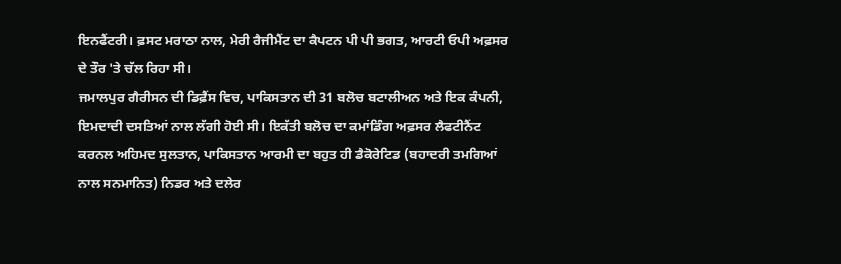ਇਨਫੈਂਟਰੀ। ਫ਼ਸਟ ਮਰਾਠਾ ਨਾਲ, ਮੇਰੀ ਰੈਜੀਮੈਂਟ ਦਾ ਕੈਪਟਨ ਪੀ ਪੀ ਭਗਤ, ਆਰਟੀ ਓਪੀ ਅਫ਼ਸਰ ਦੇ ਤੌਰ 'ਤੇ ਚੱਲ ਰਿਹਾ ਸੀ।
ਜਮਾਲਪੁਰ ਗੈਰੀਸਨ ਦੀ ਡਿਫ਼ੈਂਸ ਵਿਚ, ਪਾਕਿਸਤਾਨ ਦੀ 31 ਬਲੋਚ ਬਟਾਲੀਅਨ ਅਤੇ ਇਕ ਕੰਪਨੀ, ਇਮਦਾਦੀ ਦਸਤਿਆਂ ਨਾਲ ਲੱਗੀ ਹੋਈ ਸੀ। ਇਕੱਤੀ ਬਲੋਚ ਦਾ ਕਮਾਂਡਿੰਗ ਅਫ਼ਸਰ ਲੈਫਟੀਨੈਂਟ ਕਰਨਲ ਅਹਿਮਦ ਸੁਲਤਾਨ, ਪਾਕਿਸਤਾਨ ਆਰਮੀ ਦਾ ਬਹੁਤ ਹੀ ਡੈਕੋਰੇਟਿਡ (ਬਹਾਦਰੀ ਤਮਗਿਆਂ ਨਾਲ ਸਨਮਾਨਿਤ) ਨਿਡਰ ਅਤੇ ਦਲੇਰ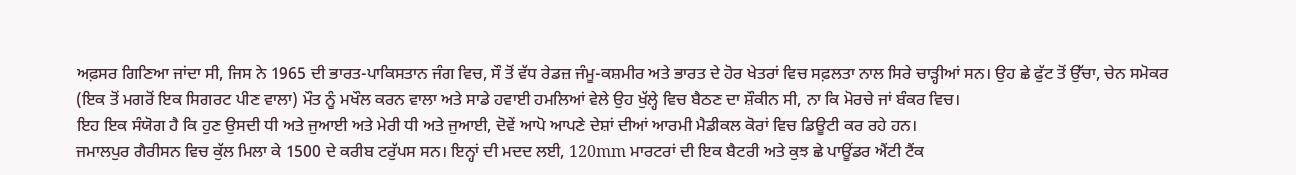ਅਫ਼ਸਰ ਗਿਣਿਆ ਜਾਂਦਾ ਸੀ, ਜਿਸ ਨੇ 1965 ਦੀ ਭਾਰਤ-ਪਾਕਿਸਤਾਨ ਜੰਗ ਵਿਚ, ਸੌ ਤੋਂ ਵੱਧ ਰੇਡਜ਼ ਜੰਮੂ-ਕਸ਼ਮੀਰ ਅਤੇ ਭਾਰਤ ਦੇ ਹੋਰ ਖੇਤਰਾਂ ਵਿਚ ਸਫ਼ਲਤਾ ਨਾਲ ਸਿਰੇ ਚਾੜ੍ਹੀਆਂ ਸਨ। ਉਹ ਛੇ ਫੁੱਟ ਤੋਂ ਉੱਚਾ, ਚੇਨ ਸਮੋਕਰ (ਇਕ ਤੋਂ ਮਗਰੋਂ ਇਕ ਸਿਗਰਟ ਪੀਣ ਵਾਲਾ) ਮੌਤ ਨੂੰ ਮਖੌਲ ਕਰਨ ਵਾਲਾ ਅਤੇ ਸਾਡੇ ਹਵਾਈ ਹਮਲਿਆਂ ਵੇਲੇ ਉਹ ਖੁੱਲ੍ਹੇ ਵਿਚ ਬੈਠਣ ਦਾ ਸ਼ੌਕੀਨ ਸੀ, ਨਾ ਕਿ ਮੋਰਚੇ ਜਾਂ ਬੰਕਰ ਵਿਚ।
ਇਹ ਇਕ ਸੰਯੋਗ ਹੈ ਕਿ ਹੁਣ ਉਸਦੀ ਧੀ ਅਤੇ ਜੁਆਈ ਅਤੇ ਮੇਰੀ ਧੀ ਅਤੇ ਜੁਆਈ, ਦੋਵੇਂ ਆਪੋ ਆਪਣੇ ਦੇਸ਼ਾਂ ਦੀਆਂ ਆਰਮੀ ਮੈਡੀਕਲ ਕੋਰਾਂ ਵਿਚ ਡਿਊਟੀ ਕਰ ਰਹੇ ਹਨ।
ਜਮਾਲਪੁਰ ਗੈਰੀਸਨ ਵਿਚ ਕੁੱਲ ਮਿਲਾ ਕੇ 1500 ਦੇ ਕਰੀਬ ਟਰੁੱਪਸ ਸਨ। ਇਨ੍ਹਾਂ ਦੀ ਮਦਦ ਲਈ, 120mm ਮਾਰਟਰਾਂ ਦੀ ਇਕ ਬੈਟਰੀ ਅਤੇ ਕੁਝ ਛੇ ਪਾਊਂਡਰ ਐਂਟੀ ਟੈਂਕ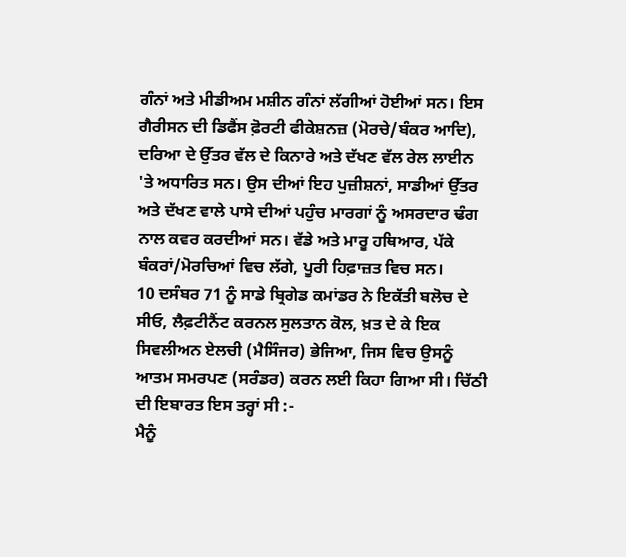ਗੰਨਾਂ ਅਤੇ ਮੀਡੀਅਮ ਮਸ਼ੀਨ ਗੰਨਾਂ ਲੱਗੀਆਂ ਹੋਈਆਂ ਸਨ। ਇਸ ਗੈਰੀਸਨ ਦੀ ਡਿਫੈਂਸ ਫ਼ੋਰਟੀ ਫੀਕੇਸ਼ਨਜ਼ (ਮੋਰਚੇ/ਬੰਕਰ ਆਦਿ), ਦਰਿਆ ਦੇ ਉੱਤਰ ਵੱਲ ਦੇ ਕਿਨਾਰੇ ਅਤੇ ਦੱਖਣ ਵੱਲ ਰੇਲ ਲਾਈਨ 'ਤੇ ਅਧਾਰਿਤ ਸਨ। ਉਸ ਦੀਆਂ ਇਹ ਪੁਜ਼ੀਸ਼ਨਾਂ, ਸਾਡੀਆਂ ਉੱਤਰ ਅਤੇ ਦੱਖਣ ਵਾਲੇ ਪਾਸੇ ਦੀਆਂ ਪਹੁੰਚ ਮਾਰਗਾਂ ਨੂੰ ਅਸਰਦਾਰ ਢੰਗ ਨਾਲ ਕਵਰ ਕਰਦੀਆਂ ਸਨ। ਵੱਡੇ ਅਤੇ ਮਾਰੂ ਹਥਿਆਰ, ਪੱਕੇ ਬੰਕਰਾਂ/ਮੋਰਚਿਆਂ ਵਿਚ ਲੱਗੇ, ਪੂਰੀ ਹਿਫ਼ਾਜ਼ਤ ਵਿਚ ਸਨ।
10 ਦਸੰਬਰ 71 ਨੂੰ ਸਾਡੇ ਬ੍ਰਿਗੇਡ ਕਮਾਂਡਰ ਨੇ ਇਕੱਤੀ ਬਲੋਚ ਦੇ ਸੀਓ, ਲੈਫ਼ਟੀਨੈਂਟ ਕਰਨਲ ਸੁਲਤਾਨ ਕੋਲ, ਖ਼ਤ ਦੇ ਕੇ ਇਕ ਸਿਵਲੀਅਨ ਏਲਚੀ (ਮੈਸਿੰਜਰ) ਭੇਜਿਆ, ਜਿਸ ਵਿਚ ਉਸਨੂੰ ਆਤਮ ਸਮਰਪਣ (ਸਰੰਡਰ) ਕਰਨ ਲਈ ਕਿਹਾ ਗਿਆ ਸੀ। ਚਿੱਠੀ ਦੀ ਇਬਾਰਤ ਇਸ ਤਰ੍ਹਾਂ ਸੀ :-
ਮੈਨੂੰ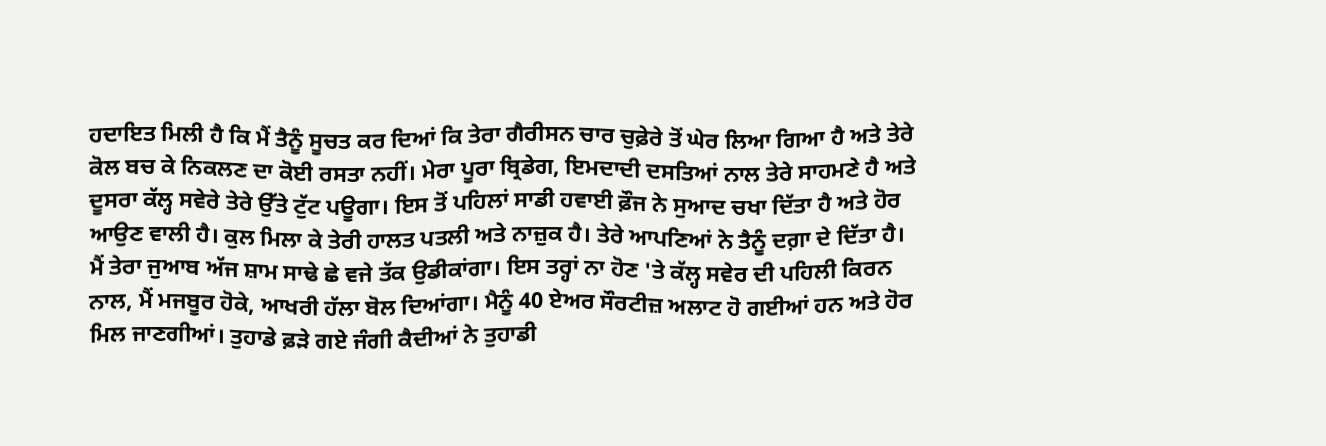ਹਦਾਇਤ ਮਿਲੀ ਹੈ ਕਿ ਮੈਂ ਤੈਨੂੰ ਸੂਚਤ ਕਰ ਦਿਆਂ ਕਿ ਤੇਰਾ ਗੈਰੀਸਨ ਚਾਰ ਚੁਫ਼ੇਰੇ ਤੋਂ ਘੇਰ ਲਿਆ ਗਿਆ ਹੈ ਅਤੇ ਤੇਰੇ ਕੋਲ ਬਚ ਕੇ ਨਿਕਲਣ ਦਾ ਕੋਈ ਰਸਤਾ ਨਹੀਂ। ਮੇਰਾ ਪੂਰਾ ਬ੍ਰਿਡੇਗ, ਇਮਦਾਦੀ ਦਸਤਿਆਂ ਨਾਲ ਤੇਰੇ ਸਾਹਮਣੇ ਹੈ ਅਤੇ ਦੂਸਰਾ ਕੱਲ੍ਹ ਸਵੇਰੇ ਤੇਰੇ ਉੱਤੇ ਟੁੱਟ ਪਊਗਾ। ਇਸ ਤੋਂ ਪਹਿਲਾਂ ਸਾਡੀ ਹਵਾਈ ਫ਼ੌਜ ਨੇ ਸੁਆਦ ਚਖਾ ਦਿੱਤਾ ਹੈ ਅਤੇ ਹੋਰ ਆਉਣ ਵਾਲੀ ਹੈ। ਕੁਲ ਮਿਲਾ ਕੇ ਤੇਰੀ ਹਾਲਤ ਪਤਲੀ ਅਤੇ ਨਾਜ਼ੁਕ ਹੈ। ਤੇਰੇ ਆਪਣਿਆਂ ਨੇ ਤੈਨੂੰ ਦਗ਼ਾ ਦੇ ਦਿੱਤਾ ਹੈ।
ਮੈਂ ਤੇਰਾ ਜੁਆਬ ਅੱਜ ਸ਼ਾਮ ਸਾਢੇ ਛੇ ਵਜੇ ਤੱਕ ਉਡੀਕਾਂਗਾ। ਇਸ ਤਰ੍ਹਾਂ ਨਾ ਹੋਣ 'ਤੇ ਕੱਲ੍ਹ ਸਵੇਰ ਦੀ ਪਹਿਲੀ ਕਿਰਨ ਨਾਲ, ਮੈਂ ਮਜਬੂਰ ਹੋਕੇ, ਆਖਰੀ ਹੱਲਾ ਬੋਲ ਦਿਆਂਗਾ। ਮੈਨੂੰ 40 ਏਅਰ ਸੌਰਟੀਜ਼ ਅਲਾਟ ਹੋ ਗਈਆਂ ਹਨ ਅਤੇ ਹੋਰ ਮਿਲ ਜਾਣਗੀਆਂ। ਤੁਹਾਡੇ ਫ਼ੜੇ ਗਏ ਜੰਗੀ ਕੈਦੀਆਂ ਨੇ ਤੁਹਾਡੀ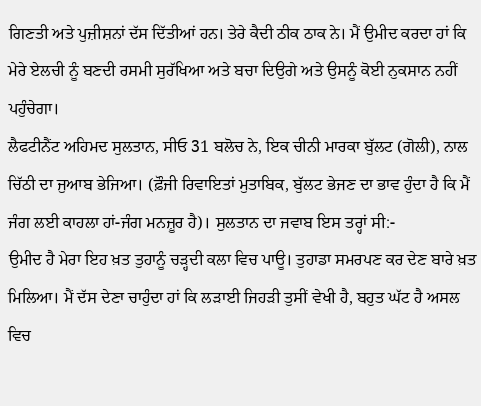ਗਿਣਤੀ ਅਤੇ ਪੁਜ਼ੀਸ਼ਨਾਂ ਦੱਸ ਦਿੱਤੀਆਂ ਹਨ। ਤੇਰੇ ਕੈਦੀ ਠੀਕ ਠਾਕ ਨੇ। ਮੈਂ ਉਮੀਦ ਕਰਦਾ ਹਾਂ ਕਿ ਮੇਰੇ ਏਲਚੀ ਨੂੰ ਬਣਦੀ ਰਸਮੀ ਸੁਰੱਖਿਆ ਅਤੇ ਬਚਾ ਦਿਉਗੇ ਅਤੇ ਉਸਨੂੰ ਕੋਈ ਨੁਕਸਾਨ ਨਹੀਂ ਪਹੁੰਚੇਗਾ।
ਲੈਫਟੀਨੈਂਟ ਅਹਿਮਦ ਸੁਲਤਾਨ, ਸੀਓ 31 ਬਲੋਚ ਨੇ, ਇਕ ਚੀਨੀ ਮਾਰਕਾ ਬੁੱਲਟ (ਗੋਲੀ), ਨਾਲ ਚਿੱਠੀ ਦਾ ਜੁਆਬ ਭੇਜਿਆ। (ਫ਼ੌਜੀ ਰਿਵਾਇਤਾਂ ਮੁਤਾਬਿਕ, ਬੁੱਲਟ ਭੇਜਣ ਦਾ ਭਾਵ ਹੁੰਦਾ ਹੈ ਕਿ ਮੈਂ ਜੰਗ ਲਈ ਕਾਹਲਾ ਹਾਂ-ਜੰਗ ਮਨਜ਼ੂਰ ਹੈ)। ਸੁਲਤਾਨ ਦਾ ਜਵਾਬ ਇਸ ਤਰ੍ਹਾਂ ਸੀ:-
ਉਮੀਦ ਹੈ ਮੇਰਾ ਇਹ ਖ਼ਤ ਤੁਹਾਨੂੰ ਚੜ੍ਹਦੀ ਕਲਾ ਵਿਚ ਪਾਊ। ਤੁਹਾਡਾ ਸਮਰਪਣ ਕਰ ਦੇਣ ਬਾਰੇ ਖ਼ਤ ਮਿਲਿਆ। ਮੈਂ ਦੱਸ ਦੇਣਾ ਚਾਹੁੰਦਾ ਹਾਂ ਕਿ ਲੜਾਈ ਜਿਹੜੀ ਤੁਸੀਂ ਵੇਖੀ ਹੈ, ਬਹੁਤ ਘੱਟ ਹੈ ਅਸਲ ਵਿਚ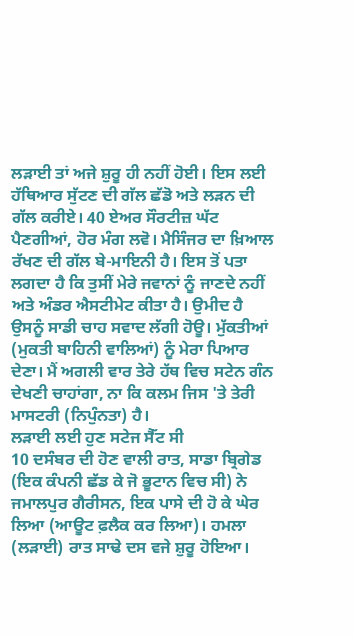ਲੜਾਈ ਤਾਂ ਅਜੇ ਸ਼ੁਰੂ ਹੀ ਨਹੀਂ ਹੋਈ। ਇਸ ਲਈ ਹੱਥਿਆਰ ਸੁੱਟਣ ਦੀ ਗੱਲ ਛੱਡੋ ਅਤੇ ਲੜਨ ਦੀ ਗੱਲ ਕਰੀਏ। 40 ਏਅਰ ਸੌਰਟੀਜ਼ ਘੱਟ ਪੈਣਗੀਆਂ, ਹੋਰ ਮੰਗ ਲਵੋ। ਮੈਸਿੰਜਰ ਦਾ ਖ਼ਿਆਲ ਰੱਖਣ ਦੀ ਗੱਲ ਬੇ-ਮਾਇਨੀ ਹੈ। ਇਸ ਤੋਂ ਪਤਾ ਲਗਦਾ ਹੈ ਕਿ ਤੁਸੀਂ ਮੇਰੇ ਜਵਾਨਾਂ ਨੂੰ ਜਾਣਦੇ ਨਹੀਂ ਅਤੇ ਅੰਡਰ ਐਸਟੀਮੇਟ ਕੀਤਾ ਹੈ। ਉਮੀਦ ਹੈ ਉਸਨੂੰ ਸਾਡੀ ਚਾਹ ਸਵਾਦ ਲੱਗੀ ਹੋਊ। ਮੁੱਕਤੀਆਂ (ਮੁਕਤੀ ਬਾਹਿਨੀ ਵਾਲਿਆਂ) ਨੂੰ ਮੇਰਾ ਪਿਆਰ ਦੇਣਾ। ਮੈਂ ਅਗਲੀ ਵਾਰ ਤੇਰੇ ਹੱਥ ਵਿਚ ਸਟੇਨ ਗੰਨ ਦੇਖਣੀ ਚਾਹਾਂਗਾ, ਨਾ ਕਿ ਕਲਮ ਜਿਸ 'ਤੇ ਤੇਰੀ ਮਾਸਟਰੀ (ਨਿਪੁੰਨਤਾ) ਹੈ।
ਲੜਾਈ ਲਈ ਹੁਣ ਸਟੇਜ ਸੈੱਟ ਸੀ
10 ਦਸੰਬਰ ਦੀ ਹੋਣ ਵਾਲੀ ਰਾਤ, ਸਾਡਾ ਬ੍ਰਿਗੇਡ (ਇਕ ਕੰਪਨੀ ਛੱਡ ਕੇ ਜੋ ਭੂਟਾਨ ਵਿਚ ਸੀ) ਨੇ ਜਮਾਲਪੁਰ ਗੈਰੀਸਨ, ਇਕ ਪਾਸੇ ਦੀ ਹੋ ਕੇ ਘੇਰ ਲਿਆ (ਆਊਟ ਫ਼ਲੈਕ ਕਰ ਲਿਆ)। ਹਮਲਾ (ਲੜਾਈ) ਰਾਤ ਸਾਢੇ ਦਸ ਵਜੇ ਸ਼ੁਰੂ ਹੋਇਆ।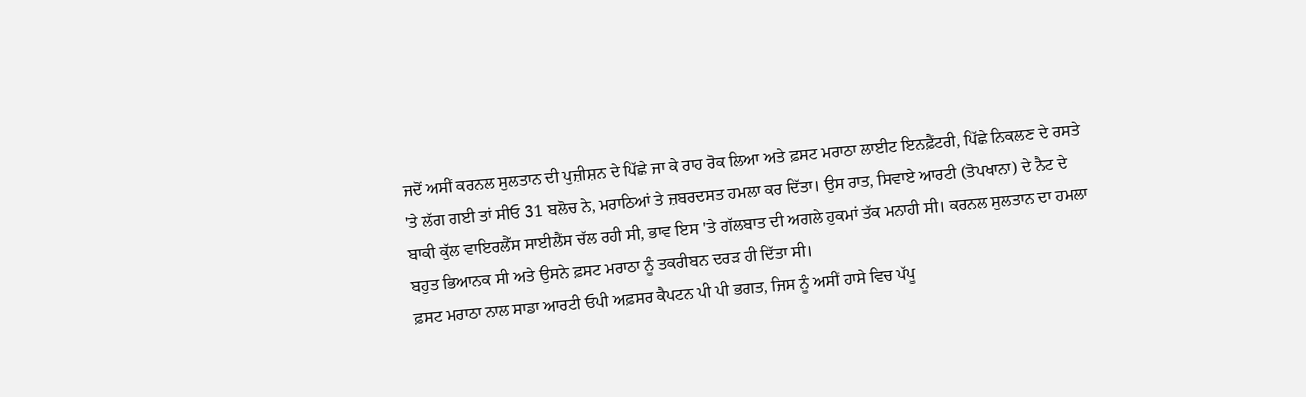ਜਦੋਂ ਅਸੀਂ ਕਰਨਲ ਸੁਲਤਾਨ ਦੀ ਪੁਜ਼ੀਸ਼ਨ ਦੇ ਪਿੱਛੇ ਜਾ ਕੇ ਰਾਹ ਰੋਕ ਲਿਆ ਅਤੇ ਫ਼ਸਟ ਮਰਾਠਾ ਲਾਈਟ ਇਨਫ਼ੈਂਟਰੀ, ਪਿੱਛੇ ਨਿਕਲਣ ਦੇ ਰਸਤੇ 'ਤੇ ਲੱਗ ਗਈ ਤਾਂ ਸੀਓ 31 ਬਲੋਚ ਨੇ, ਮਰਾਠਿਆਂ ਤੇ ਜ਼ਬਰਦਸਤ ਹਮਲਾ ਕਰ ਦਿੱਤਾ। ਉਸ ਰਾਤ, ਸਿਵਾਏ ਆਰਟੀ (ਤੋਪਖਾਨਾ) ਦੇ ਨੈਟ ਦੇ ਬਾਕੀ ਕੁੱਲ ਵਾਇਰਲੈੱਸ ਸਾਈਲੈਂਸ ਚੱਲ ਰਹੀ ਸੀ, ਭਾਵ ਇਸ 'ਤੇ ਗੱਲਬਾਤ ਦੀ ਅਗਲੇ ਹੁਕਮਾਂ ਤੱਕ ਮਨਾਹੀ ਸੀ। ਕਰਨਲ ਸੁਲਤਾਨ ਦਾ ਹਮਲਾ ਬਹੁਤ ਭਿਆਨਕ ਸੀ ਅਤੇ ਉਸਨੇ ਫ਼ਸਟ ਮਰਾਠਾ ਨੂੰ ਤਕਰੀਬਨ ਦਰੜ ਹੀ ਦਿੱਤਾ ਸੀ।
ਫ਼ਸਟ ਮਰਾਠਾ ਨਾਲ ਸਾਡਾ ਆਰਟੀ ਓਪੀ ਅਫ਼ਸਰ ਕੈਪਟਨ ਪੀ ਪੀ ਭਗਤ, ਜਿਸ ਨੂੰ ਅਸੀਂ ਹਾਸੇ ਵਿਚ ਪੱਪੂ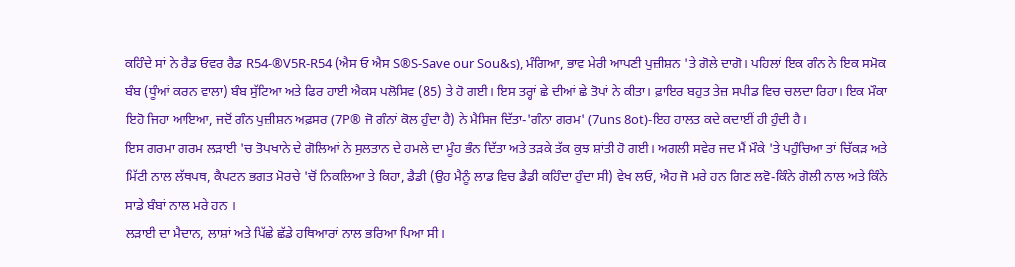ਕਹਿੰਦੇ ਸਾਂ ਨੇ ਰੈਡ ਓਵਰ ਰੈਡ R54-®V5R-R54 (ਐਸ ਓ ਐਸ S®S-Save our Sou&s), ਮੰਗਿਆ, ਭਾਵ ਮੇਰੀ ਆਪਣੀ ਪੁਜ਼ੀਸ਼ਨ 'ਤੇ ਗੋਲੇ ਦਾਗੋ। ਪਹਿਲਾਂ ਇਕ ਗੰਨ ਨੇ ਇਕ ਸਮੋਕ ਬੰਬ (ਧੂੰਆਂ ਕਰਨ ਵਾਲਾ) ਬੰਬ ਸੁੱਟਿਆ ਅਤੇ ਫਿਰ ਹਾਈ ਐਕਸ ਪਲੋਸਿਵ (85) ਤੇ ਹੋ ਗਈ। ਇਸ ਤਰ੍ਹਾਂ ਛੇ ਦੀਆਂ ਛੇ ਤੋਪਾਂ ਨੇ ਕੀਤਾ। ਫ਼ਾਇਰ ਬਹੁਤ ਤੇਜ਼ ਸਪੀਡ ਵਿਚ ਚਲਦਾ ਰਿਹਾ। ਇਕ ਮੌਕਾ ਇਹੋ ਜਿਹਾ ਆਇਆ, ਜਦੋਂ ਗੰਨ ਪੁਜ਼ੀਸ਼ਨ ਅਫ਼ਸਰ (7P® ਜੋ ਗੰਨਾਂ ਕੋਲ ਹੁੰਦਾ ਹੈ) ਨੇ ਮੈਸਿਜ ਦਿੱਤਾ-'ਗੰਨਾ ਗਰਮ' (7uns 8ot)-ਇਹ ਹਾਲਤ ਕਦੇ ਕਦਾਈਂ ਹੀ ਹੁੰਦੀ ਹੈ।
ਇਸ ਗਰਮਾ ਗਰਮ ਲੜਾਈ 'ਚ ਤੋਪਖਾਨੇ ਦੇ ਗੋਲਿਆਂ ਨੇ ਸੁਲਤਾਨ ਦੇ ਹਮਲੇ ਦਾ ਮੂੰਹ ਭੰਨ ਦਿੱਤਾ ਅਤੇ ਤੜਕੇ ਤੱਕ ਕੁਝ ਸ਼ਾਂਤੀ ਹੋ ਗਈ। ਅਗਲੀ ਸਵੇਰ ਜਦ ਮੈਂ ਮੌਕੇ 'ਤੇ ਪਹੁੰਚਿਆ ਤਾਂ ਚਿੱਕੜ ਅਤੇ ਮਿੱਟੀ ਨਾਲ ਲੱਥਪਥ, ਕੈਪਟਨ ਭਗਤ ਮੋਰਚੇ 'ਚੋਂ ਨਿਕਲਿਆ ਤੇ ਕਿਹਾ, ਡੈਡੀ (ਉਹ ਮੈਨੂੰ ਲਾਡ ਵਿਚ ਡੈਡੀ ਕਹਿੰਦਾ ਹੁੰਦਾ ਸੀ) ਵੇਖ ਲਓ, ਐਹ ਜੋ ਮਰੇ ਹਨ ਗਿਣ ਲਵੋ-ਕਿੰਨੇ ਗੋਲੀ ਨਾਲ ਅਤੇ ਕਿੰਨੇ ਸਾਡੇ ਬੰਬਾਂ ਨਾਲ ਮਰੇ ਹਨ ।
ਲੜਾਈ ਦਾ ਮੈਦਾਨ, ਲਾਸ਼ਾਂ ਅਤੇ ਪਿੱਛੇ ਛੱਡੇ ਹਥਿਆਰਾਂ ਨਾਲ ਭਰਿਆ ਪਿਆ ਸੀ।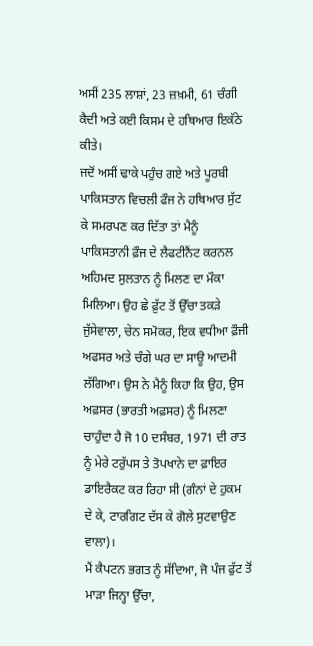ਅਸੀਂ 235 ਲਾਸ਼ਾਂ, 23 ਜ਼ਖ਼ਮੀ, 61 ਚੰਗੀ ਕੈਦੀ ਅਤੇ ਕਈ ਕਿਸਮ ਦੇ ਹਥਿਆਰ ਇਕੱਠੇ ਕੀਤੇ।
ਜਦੋਂ ਅਸੀਂ ਢਾਕੇ ਪਹੁੰਚ ਗਏ ਅਤੇ ਪੂਰਬੀ ਪਾਕਿਸਤਾਨ ਵਿਚਲੀ ਫੌਜ ਨੇ ਹਥਿਆਰ ਸੁੱਟ ਕੇ ਸਮਰਪਣ ਕਰ ਦਿੱਤਾ ਤਾਂ ਮੈਨੂੰ ਪਾਕਿਸਤਾਨੀ ਫ਼ੌਜ ਦੇ ਲੈਫਟੀਨੈਂਟ ਕਰਨਲ ਅਹਿਮਦ ਸੁਲਤਾਨ ਨੂੰ ਮਿਲਣ ਦਾ ਮੌਕਾ ਮਿਲਿਆ। ਉਹ ਛੇ ਫ਼ੁੱਟ ਤੋਂ ਉੱਚਾ ਤਕੜੇ ਜੁੱਸੇਵਾਲਾ, ਚੇਨ ਸਮੋਕਰ, ਇਕ ਵਧੀਆ ਫ਼ੌਜੀ ਅਫਸਰ ਅਤੇ ਚੰਗੇ ਘਰ ਦਾ ਸਾਊ ਆਦਮੀ ਲੱਗਿਆ। ਉਸ ਨੇ ਮੈਨੂੰ ਕਿਹਾ ਕਿ ਉਹ, ਉਸ ਅਫ਼ਸਰ (ਭਾਰਤੀ ਅਫ਼ਸਰ) ਨੂੰ ਮਿਲਣਾ ਚਾਹੁੰਦਾ ਹੈ ਜੋ 10 ਦਸੰਬਰ, 1971 ਦੀ ਰਾਤ ਨੂੰ ਮੇਰੇ ਟਰੁੱਪਸ ਤੇ ਤੋਪਖਾਨੇ ਦਾ ਫ਼ਾਇਰ ਡਾਇਰੈਕਟ ਕਰ ਰਿਹਾ ਸੀ (ਗੰਨਾਂ ਦੇ ਹੁਕਮ ਦੇ ਕੇ, ਟਾਰਗਿਟ ਦੱਸ ਕੇ ਗੋਲੇ ਸੁਟਵਾਉਣ ਵਾਲਾ)।
ਮੈਂ ਕੈਪਟਨ ਭਗਤ ਨੂੰ ਸੱਦਿਆ, ਜੋ ਪੰਜ ਫੁੱਟ ਤੋਂ ਮਾੜਾ ਜਿਨ੍ਹਾ ਉੱਚਾ,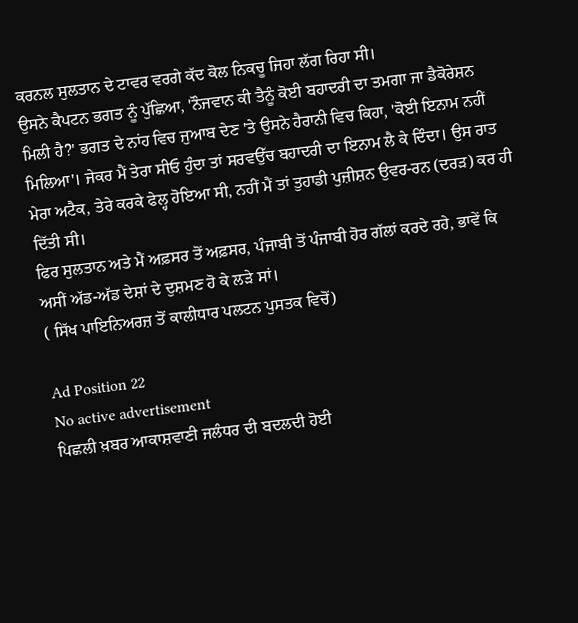ਕਰਨਲ ਸੁਲਤਾਨ ਦੇ ਟਾਵਰ ਵਰਗੇ ਕੱਦ ਕੋਲ ਨਿਕਚੂ ਜਿਹਾ ਲੱਗ ਰਿਹਾ ਸੀ।
ਉਸਨੇ ਕੈਪਟਨ ਭਗਤ ਨੂੰ ਪੁੱਛਿਆ, 'ਨੌਜਵਾਨ ਕੀ ਤੈਨੂੰ ਕੋਈ ਬਹਾਦਰੀ ਦਾ ਤਮਗਾ ਜਾ ਡੈਕੋਰੇਸ਼ਨ ਮਿਲੀ ਹੈ?' ਭਗਤ ਦੇ ਨਾਂਹ ਵਿਚ ਜੁਆਬ ਦੇਣ 'ਤੇ ਉਸਨੇ ਹੈਰਾਨੀ ਵਿਚ ਕਿਹਾ, 'ਕੋਈ ਇਨਾਮ ਨਹੀਂ ਮਿਲਿਆ'। ਜੇਕਰ ਮੈਂ ਤੇਰਾ ਸੀਓ ਹੁੰਦਾ ਤਾਂ ਸਰਵਉੱਚ ਬਹਾਦਰੀ ਦਾ ਇਨਾਮ ਲੈ ਕੇ ਦਿੰਦਾ। ਉਸ ਰਾਤ ਮੇਰਾ ਅਟੈਕ, ਤੇਰੇ ਕਰਕੇ ਫੇਲ੍ਹ ਹੋਇਆ ਸੀ, ਨਹੀਂ ਮੈਂ ਤਾਂ ਤੁਹਾਡੀ ਪੁਜ਼ੀਸ਼ਨ ਉਵਰ-ਰਨ (ਦਰੜ) ਕਰ ਹੀ ਦਿੱਤੀ ਸੀ।
ਫਿਰ ਸੁਲਤਾਨ ਅਤੇ ਮੈਂ ਅਫ਼ਸਰ ਤੋਂ ਅਫ਼ਸਰ, ਪੰਜਾਬੀ ਤੋਂ ਪੰਜਾਬੀ ਹੋਰ ਗੱਲਾਂ ਕਰਦੇ ਰਹੇ, ਭਾਵੇਂ ਕਿ ਅਸੀਂ ਅੱਡ-ਅੱਡ ਦੇਸ਼ਾਂ ਦੇ ਦੁਸ਼ਮਣ ਹੋ ਕੇ ਲੜੇ ਸਾਂ।
( ਸਿੱਖ ਪਾਇਨਿਅਰਜ਼ ਤੋਂ ਕਾਲੀਧਾਰ ਪਲਟਨ ਪੁਸਤਕ ਵਿਚੋਂ)

Ad Position 22
No active advertisement
ਪਿਛਲੀ ਖ਼ਬਰ ਆਕਾਸ਼ਵਾਣੀ ਜਲੰਧਰ ਦੀ ਬਦਲਦੀ ਹੋਈ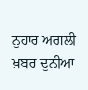ਨੁਹਾਰ ਅਗਲੀ ਖ਼ਬਰ ਦੁਨੀਆ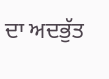ਦਾ ਅਦਭੁੱਤ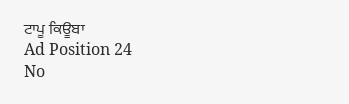ਟਾਪੂ ਕਿਊਬਾ
Ad Position 24
No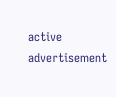active advertisement